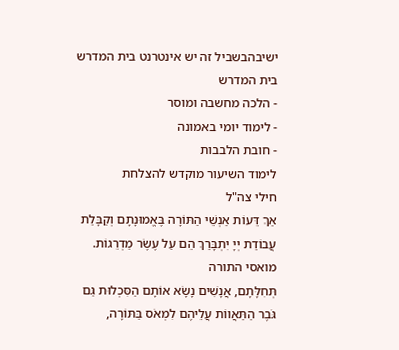ישיבהבשביל זה יש אינטרנט בית המדרש
בית המדרש
- הלכה מחשבה ומוסר
- לימוד יומי באמונה
- חובת הלבבות
לימוד השיעור מוקדש להצלחת
חילי צה"ל
אַךְ דֵּעוֹת אַנְשֵׁי הַתּוֹרָה בֶּאֱמוּנָתָם וְקַבָּלַת עֲבוֹדַת יְיָ יִתְבָּרַךְ הֵם עַל עֶשֶׂר מַדְרֵגוֹת.
מואסי התורה
תְּחִלָּתָם, אֲנָשִׁים נָשָׂא אוֹתָם הַסִּכְלוּת גַּם גֹּבֶר הַתַּאֲווֹת עֲלֵיהֶם לִמְאֹס בַּתּוֹרָה,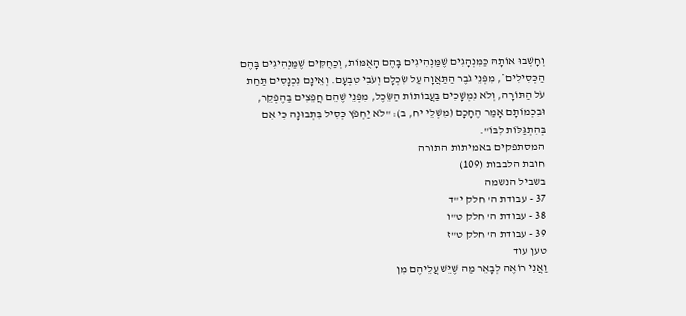וְחָשְׁבוּ אוֹתָהּ כַּמִּנְהָגִים שֶׁמַּנְהִיגִים בָּהֶם הָאֻמּוֹת, וְכַחֻקִּים שֶׁמַּנְהִיגִים בָּהֶם הַכְּסִילִים*, מִפְּנֵי גֹבֶר הַתַּאֲוָה עַל שִׂכְלָם וְעֹבִי טִבְעָם. וְאֵינָם נִכְנָסִים תַּחַת עֹל הַתּוֹרָה, וְלֹא נִמְשָׁכִים בַּעֲבוֹתוֹת הַשֵּׂכֶל, מִפְּנֵי שֶׁהֵם חֲפֵצִים בַּהֶפְקֵר, וּבִכְמוֹתָם אָמַר הֶחָכָם (מִשְׁלֵי יח, ב): "לֹא יַחְפֹּץ כְּסִיל בִּתְבוּנָה כִּי אִם בְּהִתְגַּלּוֹת לִבּוֹ".
המסתפקים באמיתות התורה
חובת הלבבות (109)
בשביל הנשמה
37 - עבודת ה' חלק י"ד
38 - עבודת ה' חלק ט"ו
39 - עבודת ה' חלק ט"ז
טען עוד
וַאֲנִי רוֹאֶה לְבָאֵר מַה שֶּׁיֵּשׁ עֲלֵיהֶם מִן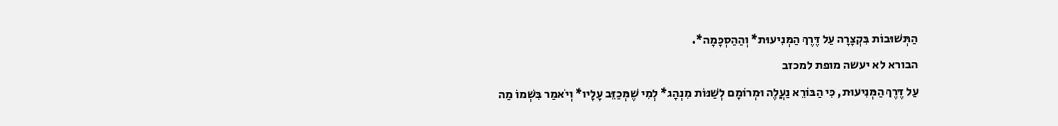הַתְּשׁוּבוֹת בִּקְצָרָה עַל דֶּרֶךְ הַמְּנִיעוּת* וְהַהַסְכָּמָה*.
הבורא לא יעשה מופת למכזב
עַל דֶּרֶךְ הַמְּנִיעוּת, כִּי הַבּוֹרֵא נַעֲלֶה וּמְרוֹמָם לְשַׁנּוֹת מִנְהָג* לְמִי שֶׁמְּכַזֵּב עָלָיו* וְיֹאמַר בִּשְׁמוֹ מַה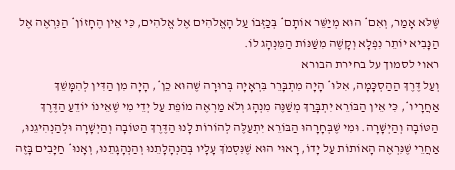שֶּׁלֹּא אָמַר, וְאִם* הוּא מְיַשֵּׁר אוֹתָם* בְּכַזְּבוֹ עַל הָאֱלֹהִים אֶל אֱלֹהִים, כִּי אֵין הֶחָזוֹן* הַנִּרְאֶה אֶל הַנָּבִיא יוֹתֵר נִפְלָא וְקָשֶׁה מִשַּׁנּוֹת הַמִּנְהָג לוֹ.
ראוי לסמוך על בחירת הבורא
וְעַל דֶּרֶךְ הַהַסְכָּמָה, אִלּוּ* הָיָה מִתְבָּרֵר בִּרְאָיָה בְּרוּרָה שֶׁהוּא כֵן*, הָיָה מִן הַדִּין לְהִמָּשֵׁךְ אַחֲרָיו*, כִּי אֵין הַבּוֹרֵא יִתְבָּרַךְ מְשַׁנֶּה מִנְהָג וְלֹא מַרְאֶה מוֹפֵת עַל יְדֵי מִי שֶׁאֵינוֹ יוֹדֵעַ הַדֶּרֶךְ הַטּוֹבָה וְהַיְשָׁרָה. וּמִי שֶׁבְּחָרָהוּ הַבּוֹרֵא יִתְעַלֶּה לְהוֹרוֹת לָנוּ הַדֶּרֶךְ הַטּוֹבָה וְהַיְשָׁרָה וּלְהַנְהִיגֵנוּ, אַחֲרֵי שֶׁנִּרְאֶה הָאוֹתוֹת עַל יָדוֹ, רָאוּי הוּא שֶׁנִּסְמֹךְ עָלָיו בְּהַנְהָלָתֵנוּ וְהַנְהָגָתֵנוּ, וְאָנוּ* חַיָּבִים בָּזֶה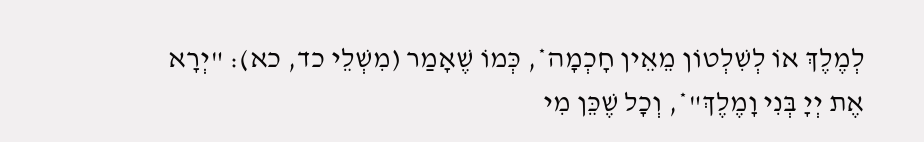לְמֶלֶךְ אוֹ לְשִׁלְטוֹן מֵאֵין חָכְמָה*, כְּמוֹ שֶׁאָמַר (מִשְׁלֵי כד, כא): "יְרָא אֶת יְיָ בְּנִי וָמֶלֶךְ"*, וְכָל שֶׁכֵּן מִי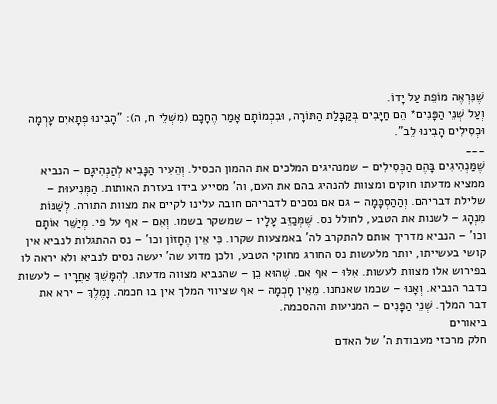שֶׁנִּרְאֶה מוֹפֵת עַל יָדוֹ.
וְעַל שְׁנֵי הַפָּנִים* הֵם חַיָּבִים בְּקַבָּלַת הַתּוֹרָה, וּבִכְמוֹתָם אָמַר הֶחָכָם (מִשְׁלֵי ח, ה): "הָבִינוּ פְתָאיִם עָרְמָה וּכְסִילִים הָבִינוּ לֵב".
___
שֶׁמַּנְהִיגִים בָּהֶם הַכְּסִילִים – שמנהיגים המלכים את ההמון הכסיל. וְהֵעִיר הַנָּבִיא לְהַנְהִיגָם – הנביא ממציא מדעתו חוקים ומצוות להנהיג בהם את העם, וה' מסייע בידו בעזרת האותות. הַמְּנִיעוּת – שלילת דבריהם. וְהַהַסְכָּמָה – גם אם נסכים לדבריהם חובה עלינו לקיים את מצוות התורה. לְשַׁנּוֹת מִנְהָג – לשנות את הטבע, לחולל נס. שֶׁמְּכַזֵּב עָלָיו – שמשקר בשמו. וְאִם – אף על פי. מְיַשֵּׁר אוֹתָם וכו' – הנביא מדריך אותם להתקרב לה' באמצעות שקרו. כִּי אֵין הֶחָזוֹן וכו' – נס ההתגלות לנביא אין קושי בעשייתו, יותר מלעשות נס החורג מחוקי הטבע, ולכן מדוע שה' יעשה נסים לנביא ולא יראה לו בפירוש אלו מצוות לעשות. אִלּוּ – אף אם. שֶׁהוּא כֵן – שהנביא מצווה מדעתו. לְהִמָּשֵׁךְ אַחֲרָיו – לעשות כדבר הנביא. וְאָנוּ – שכמו שאנחנו. מֵאֵין חָכְמָה – אף שציווי המלך אין בו חכמה. וָמֶלֶךְ – ירא את דבר המלך. שְׁנֵי הַפָּנִים – המניעות וההסכמה.
ביאורים
חלק מרכזי מעבודת ה' של האדם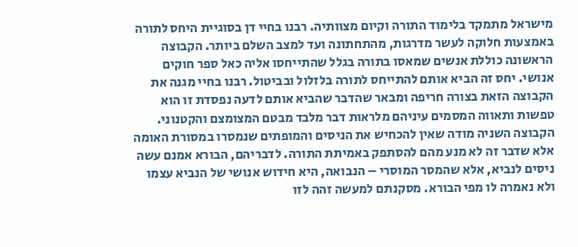מישראל מתמקד בלימוד התורה וקיום מצוותיה. רבנו בחיי דן בסוגיית היחס לתורה באמצעות חלוקה לעשר מדרגות, מהתחתונה ועד למצב השלם ביותר. הקבוצה הראשונה כוללת אנשים שמאסו בתורה בגלל שהתייחסו אליה כאל ספר חוקים אנושי. יחס זה הביא אותם להתייחס לתורה בלזלול ובביטול. רבנו בחיי מגנה את הקבוצה הזאת בצורה חריפה ומבאר שהדבר שהביא אותם לדעה נפסדת זו הוא טפשות ותאווה המסמים עיניהם מלראות דבר מלבד מבטם המצומצם והקטנוני. הקבוצה השניה מודה שאין להכחיש את הניסים והמופתים שנמסרו במסורת האומה אלא שדבר זה לא מנע מהם להסתפק באמיתת התורה. לדבריהם, הבורא אמנם עשה ניסים לנביא, אלא שהמסר המוסרי – הנבואה, היא חידוש אנושי של הנביא עצמו ולא נאמרה לו מפי הבורא. מסקנתם למעשה זהה לזו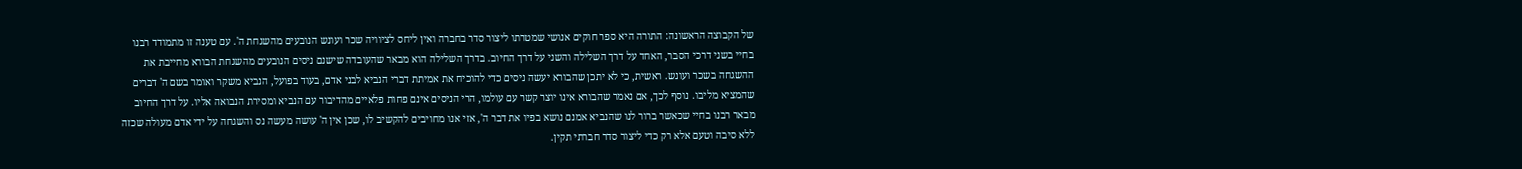של הקבוצה הראשונה: התורה היא ספר חוקים אנושי שמטרתו ליצור סדר בחברה ואין ליחס לציוויה שכר ועונש הנובעים מהשגחת ה'. עם טענה זו מתמודד רבנו בחיי בשני דרכי הסבר, האחד על דרך השלילה והשני על דרך החיוב. בדרך השלילה הוא מבאר שהעובדה שישנם ניסים הנובעים מהשגחת הבורא מחייבת את ההשגחה בשכר ועונש. ראשית, כי לא יתכן שהבורא יעשה ניסים כדי להוכיח את אמיתת דברי הנביא לבני אדם, בעוד בפועל, הנביא משקר ואומר בשם ה' דברים שהמציא מליבו. נוסף לכך, אם נאמר שהבורא אינו יוצר קשר עם עולמו, הרי הניסים אינם פחות פלאיים מהדיבור עם הנביא ומסירת הנבואה אליו. על דרך החיוב מבאר רבנו בחיי שכאשר ברור לנו שהנביא אמנם נושא בפיו את דבר ה', אזי אנו מחויבים להקשיב לו, שכן אין ה' עושה מעשה נס והשגחה על ידי אדם מעולה שכזה ללא סיבה וטעם אלא רק כדי ליצור סדר חברתי תקין.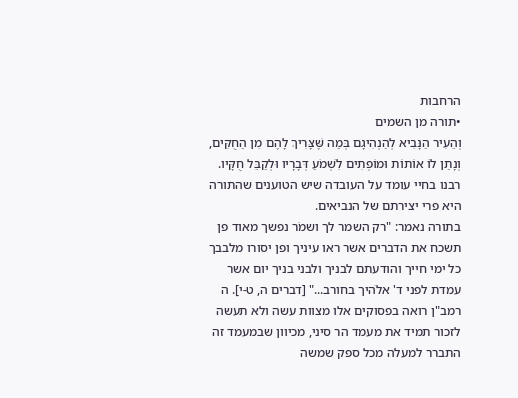הרחבות
•תורה מן השמים
וְהֵעִיר הַנָּבִיא לְהַנְהִיגָם בְּמַה שֶּׁצָּרִיךְ לָהֶם מִן הַחֻקִּים, וְנָתַן לוֹ אוֹתוֹת וּמוֹפְתִים לִשְׁמֹעַ דְּבָרָיו וּלְקַבֵּל חֻקָּיו. רבנו בחיי עומד על העובדה שיש הטוענים שהתורה היא פרי יצירתם של הנביאים.
בתורה נאמר: "רק השמר לך ושמֹר נפשך מאוד פן תשכח את הדברים אשר ראו עיניך ופן יסורו מלבבך כל ימי חייך והודעתם לבניך ולבני בניך יום אשר עמדת לפני ד' אלֹהיך בחורב..." [דברים ה, ט-י]. ה רמב"ן רואה בפסוקים אלו מצוות עשה ולא תעשה לזכור תמיד את מעמד הר סיני, מכיוון שבמעמד זה התברר למעלה מכל ספק שמשה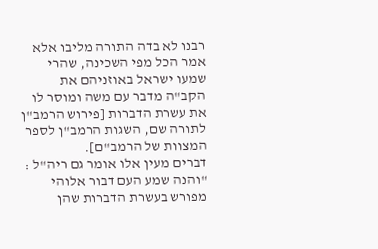רבנו לא בדה התורה מליבו אלא אמר הכל מפי השכינה, שהרי שמעו ישראל באוזניהם את הקב"ה מדבר עם משה ומוסר לו את עשרת הדברות [פירוש הרמב"ן לתורה שם, השגות הרמב"ן לספר המצוות של הרמב"ם].
דברים מעין אלו אומר גם ריה"ל : "והנה שמע העם דבור אלוהי מפורש בעשרת הדברות שהן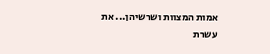אמות המצוות ושרשיהן... את עשרת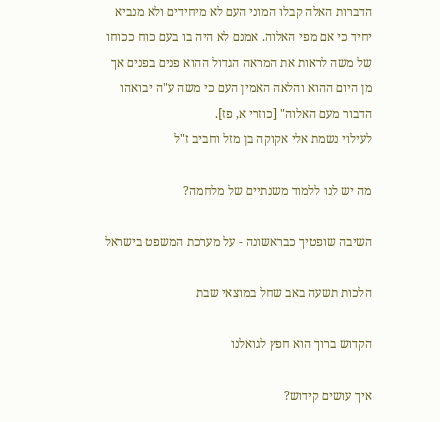הדברות האלה קבלו המוני העם לא מיחידים ולא מנביא יחיד כי אם מפי האלוה. אמנם לא היה בו בעם כוח ככוחו של משה לראות את המראה הגדול ההוא פנים בפנים אך מן היום ההוא והלאה האמין העם כי משה ע"ה יבואהו הדבור מעם האלוה" [כוזרי א, פז].
לעילוי נשמת אלי אקוקה בן מזל וחביב ז"ל

מה יש לנו ללמוד משנתיים של מלחמה?

השיבה שופטיך כבראשונה - על מערכת המשפט בישראל

הלכות תשעה באב שחל במוצאי שבת

הקדוש ברוך הוא חפץ לגואלנו

איך עושים קידוש?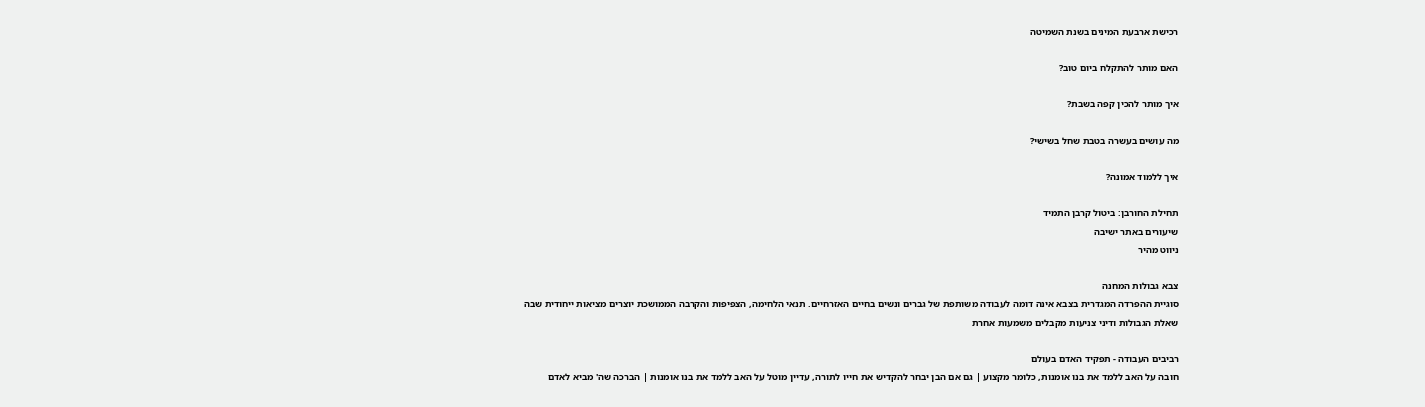רכישת ארבעת המינים בשנת השמיטה

האם מותר להתקלח ביום טוב?

איך מותר להכין קפה בשבת?

מה עושים בעשרה בטבת שחל בשישי?

איך ללמוד אמונה?

תחילת החורבן: ביטול קרבן התמיד
שיעורים באתר ישיבה
ניווט מהיר

צבא גבולות המחנה
סוגיית ההפרדה המגדרית בצבא אינה דומה לעבודה משותפת של גברים ונשים בחיים האזרחיים. תנאי הלחימה, הצפיפות והקרבה הממושכת יוצרים מציאות ייחודית שבה שאלת הגבולות ודיני צניעות מקבלים משמעות אחרת

רביבים העבודה - תפקיד האדם בעולם
חובה על האב ללמד את בנו אומנות, כלומר מקצוע | גם אם הבן יבחר להקדיש את חייו לתורה, עדיין מוטל על האב ללמד את בנו אומנות | הברכה שה' מביא לאדם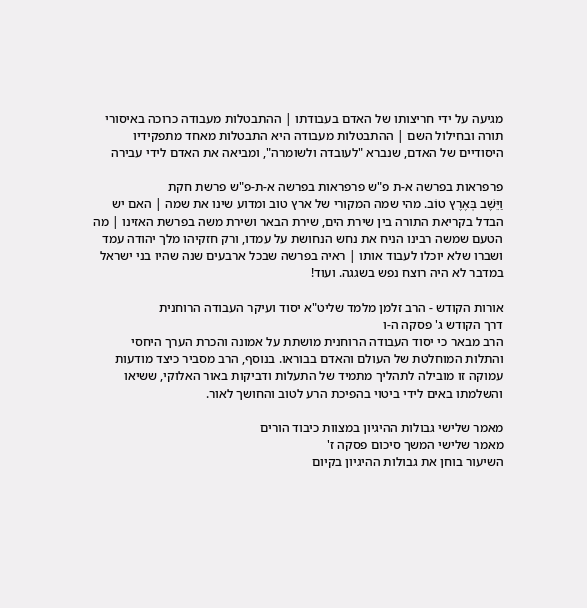מגיעה על ידי חריצותו של האדם בעבודתו | ההתבטלות מעבודה כרוכה באיסורי תורה ובחילול השם | ההתבטלות מעבודה היא התבטלות מאחד מתפקידיו היסודיים של האדם, שנברא "לעובדה ולשומרה", ומביאה את האדם לידי עבירה

פרפראות בפרשה א-ת פ"ש פרפראות בפרשה א-ת-פ"ש פרשת חקת
וַיֵּשֶׁב בְּאֶרֶץ טוֹב. מהי שמה המקורי של ארץ טוב ומדוע שינו את שמה | האם יש הבדל בקריאת התורה בין שירת הים, שירת הבאר ושירת משה בפרשת האזינו | מה הטעם שמשה רבינו הניח את נחש הנחושת על עמדו, ורק חזקיהו מלך יהודה עמד ושברו שלא יוכלו לעבוד אותו | ראיה בפרשה שבכל ארבעים שנה שהיו בני ישראל במדבר לא היה רוצח נפש בשגגה. ועוד!

אורות הקודש - הרב זלמן מלמד שליט"א יסוד ועיקר העבודה הרוחנית
דרך הקודש ג' פסקה ה-ו
הרב מבאר כי יסוד העבודה הרוחנית מושתת על אמונה והכרת הערך היחסי והתלות המוחלטת של העולם והאדם בבוראו. בנוסף, הרב מסביר כיצד מודעות עמוקה זו מובילה לתהליך מתמיד של התעלות ודביקות באור האלוקי, ששיאו והשלמתו באים לידי ביטוי בהפיכת הרע לטוב והחושך לאור.

מאמר שלישי גבולות ההיגיון במצוות כיבוד הורים
מאמר שלישי המשך סיכום פסקה ז'
השיעור בוחן את גבולות ההיגיון בקיום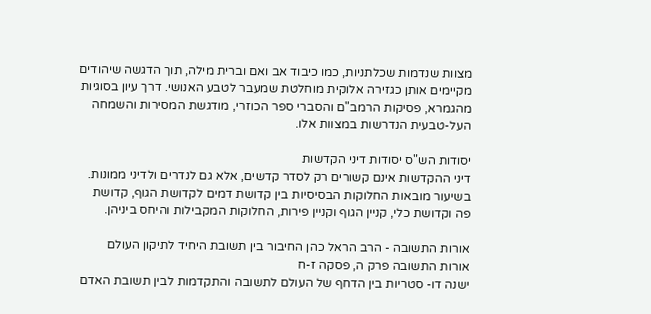מצוות שנדמות שכלתניות, כמו כיבוד אב ואם וברית מילה, תוך הדגשה שיהודים מקיימים אותן כגזירה אלוקית מוחלטת שמעבר לטבע האנושי. דרך עיון בסוגיות מהגמרא, פסיקות הרמב"ם והסברי ספר הכוזרי, מודגשת המסירות והשמחה העל-טבעית הנדרשות במצוות אלו.

יסודות הש"ס יסודות דיני הקדשות
דיני ההקדשות אינם קשורים רק לסדר קדשים, אלא גם לנדרים ולדיני ממונות. בשיעור מובאות החלוקות הבסיסיות בין קדושת דמים לקדושת הגוף, קדושת פה וקדושת כלי, קניין הגוף וקניין פירות, החלוקות המקבילות והיחס ביניהן.

אורות התשובה - הרב הראל כהן החיבור בין תשובת היחיד לתיקון העולם
אורות התשובה פרק ה, פסקה ז-ח
ישנה דו- סטריות בין הדחף של העולם לתשובה והתקדמות לבין תשובת האדם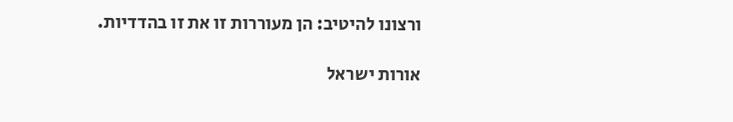ורצונו להיטיב: הן מעוררות זו את זו בהדדיות.

אורות ישראל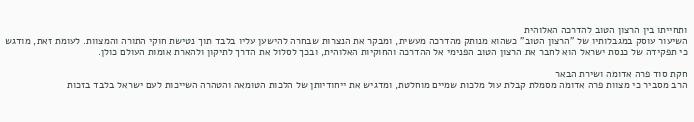ותחייתו בין הרצון הטוב להדרכה האלוהית
השיעור עוסק במגבלותיו של "הרצון הטוב" כשהוא מנותק מהדרכה מעשית, ומבקר את הנצרות שבחרה להישען עליו בלבד תוך נטישת חוקי התורה והמצוות. לעומת זאת, מודגש כי תפקידה של כנסת ישראל הוא לחבר את הרצון הטוב הפנימי אל ההדרכה והחוקיות האלוהית, ובכך לסלול את הדרך לתיקון ולהארת אומות העולם כולן.

חקת סוד פרה אדומה ושירת הבאר
הרב מסביר כי מצוות פרה אדומה מסמלת קבלת עול מלכות שמיים מוחלטת, ומדגיש את ייחודיותן של הלכות הטומאה והטהרה השייכות לעם ישראל בלבד בזכות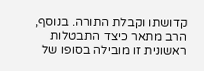קדושתו וקבלת התורה. בנוסף, הרב מתאר כיצד התבטלות ראשונית זו מובילה בסופו של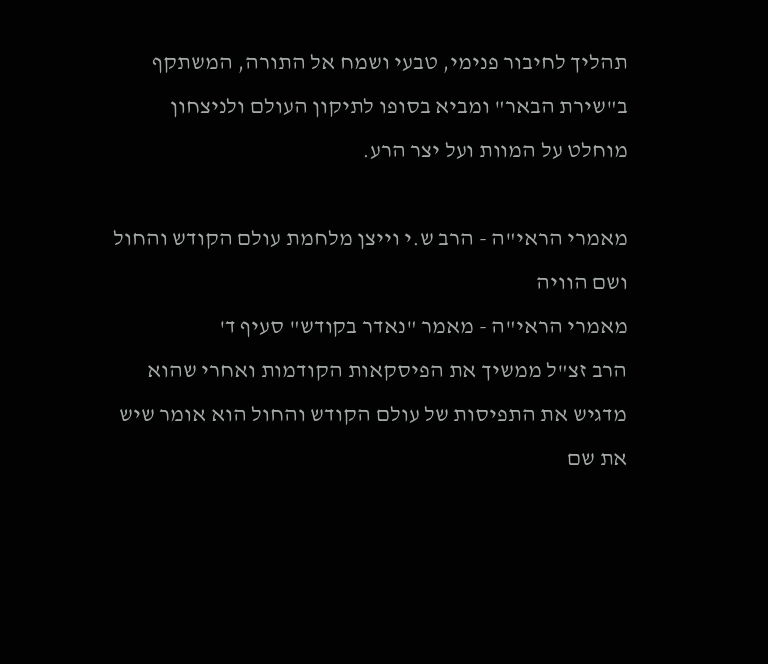תהליך לחיבור פנימי, טבעי ושמח אל התורה, המשתקף ב"שירת הבאר" ומביא בסופו לתיקון העולם ולניצחון מוחלט על המוות ועל יצר הרע.

מאמרי הראי"ה - הרב ש.י וייצן מלחמת עולם הקודש והחול ושם הוויה
מאמרי הראי"ה - מאמר "נאדר בקודש" סעיף ד'
הרב זצ"ל ממשיך את הפיסקאות הקודמות ואחרי שהוא מדגיש את התפיסות של עולם הקודש והחול הוא אומר שיש את שם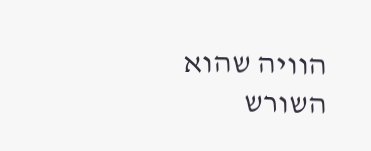הוויה שהוא השורש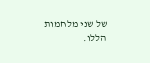של שני מלחמות הללו.